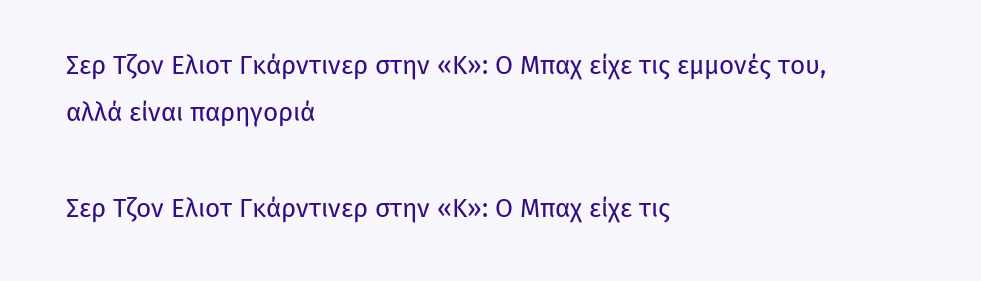Σερ Τζον Ελιοτ Γκάρντινερ στην «Κ»: Ο Μπαχ είχε τις εμμονές του, αλλά είναι παρηγοριά

Σερ Τζον Ελιοτ Γκάρντινερ στην «Κ»: Ο Μπαχ είχε τις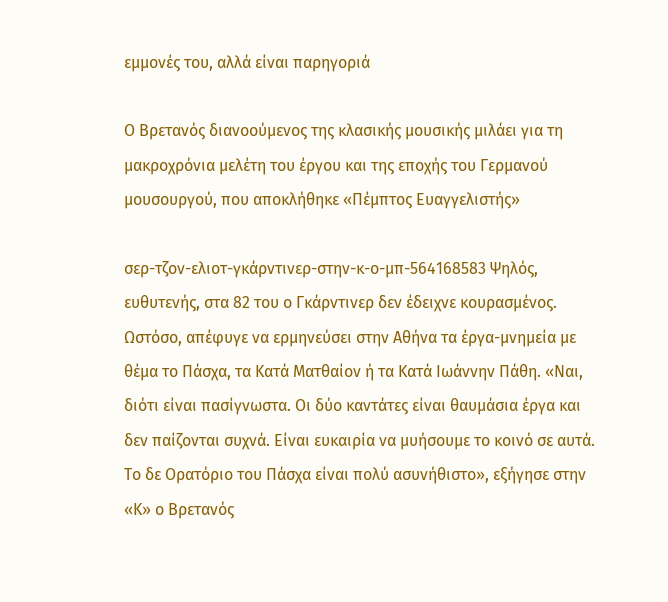εμμονές του, αλλά είναι παρηγοριά

Ο Βρετανός διανοούμενος της κλασικής μουσικής μιλάει για τη μακροχρόνια μελέτη του έργου και της εποχής του Γερμανού μουσουργού, που αποκλήθηκε «Πέμπτος Ευαγγελιστής»

σερ-τζον-ελιοτ-γκάρντινερ-στην-κ-ο-μπ-564168583 Ψηλός, ευθυτενής, στα 82 του ο Γκάρντινερ δεν έδειχνε κουρασμένος. Ωστόσο, απέφυγε να ερμηνεύσει στην Αθήνα τα έργα-μνημεία με θέμα το Πάσχα, τα Κατά Ματθαίον ή τα Κατά Ιωάννην Πάθη. «Ναι, διότι είναι πασίγνωστα. Οι δύο καντάτες είναι θαυμάσια έργα και δεν παίζονται συχνά. Είναι ευκαιρία να μυήσουμε το κοινό σε αυτά. Το δε Ορατόριο του Πάσχα είναι πολύ ασυνήθιστο», εξήγησε στην «Κ» ο Βρετανός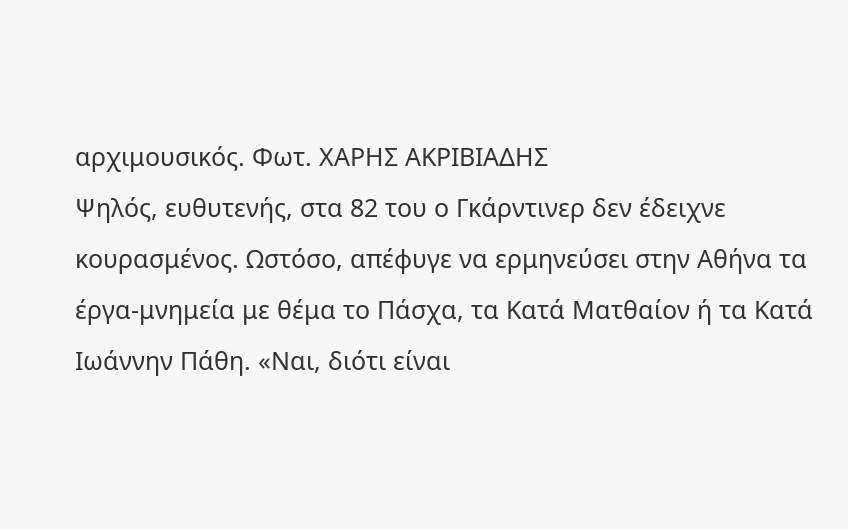αρχιμουσικός. Φωτ. ΧΑΡΗΣ ΑΚΡΙΒΙΑΔΗΣ
Ψηλός, ευθυτενής, στα 82 του ο Γκάρντινερ δεν έδειχνε κουρασμένος. Ωστόσο, απέφυγε να ερμηνεύσει στην Αθήνα τα έργα-μνημεία με θέμα το Πάσχα, τα Κατά Ματθαίον ή τα Κατά Ιωάννην Πάθη. «Ναι, διότι είναι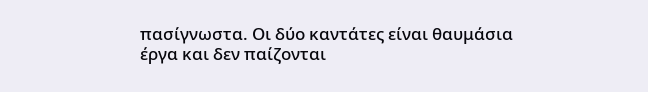πασίγνωστα. Οι δύο καντάτες είναι θαυμάσια έργα και δεν παίζονται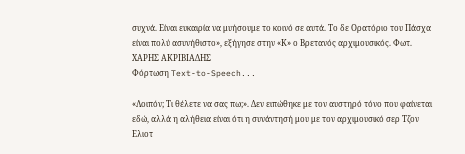συχνά. Είναι ευκαιρία να μυήσουμε το κοινό σε αυτά. Το δε Ορατόριο του Πάσχα είναι πολύ ασυνήθιστο», εξήγησε στην «Κ» ο Βρετανός αρχιμουσικός. Φωτ. ΧΑΡΗΣ ΑΚΡΙΒΙΑΔΗΣ
Φόρτωση Text-to-Speech...

«Λοιπόν; Τι θέλετε να σας πω;». Δεν ειπώθηκε με τον αυστηρό τόνο που φαίνεται εδώ, αλλά η αλήθεια είναι ότι η συνάντησή μου με τον αρχιμουσικό σερ Τζον Ελιοτ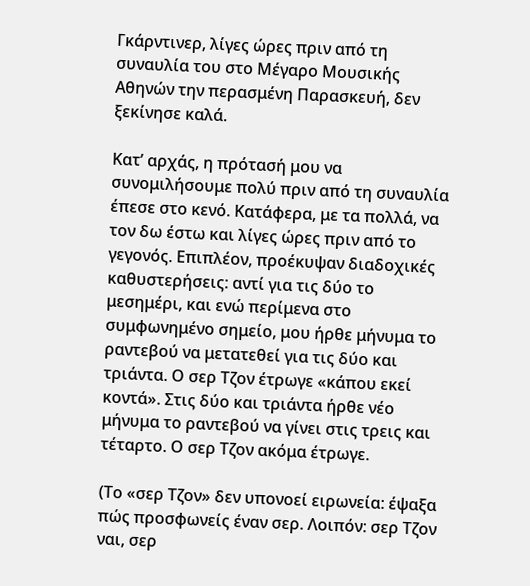Γκάρντινερ, λίγες ώρες πριν από τη συναυλία του στο Μέγαρο Μουσικής Αθηνών την περασμένη Παρασκευή, δεν ξεκίνησε καλά.

Κατ’ αρχάς, η πρότασή μου να συνομιλήσουμε πολύ πριν από τη συναυλία έπεσε στο κενό. Κατάφερα, με τα πολλά, να τον δω έστω και λίγες ώρες πριν από το γεγονός. Επιπλέον, προέκυψαν διαδοχικές καθυστερήσεις: αντί για τις δύο το μεσημέρι, και ενώ περίμενα στο συμφωνημένο σημείο, μου ήρθε μήνυμα το ραντεβού να μετατεθεί για τις δύο και τριάντα. Ο σερ Τζον έτρωγε «κάπου εκεί κοντά». Στις δύο και τριάντα ήρθε νέο μήνυμα το ραντεβού να γίνει στις τρεις και τέταρτο. Ο σερ Τζον ακόμα έτρωγε.

(Το «σερ Τζον» δεν υπονοεί ειρωνεία: έψαξα πώς προσφωνείς έναν σερ. Λοιπόν: σερ Τζον ναι, σερ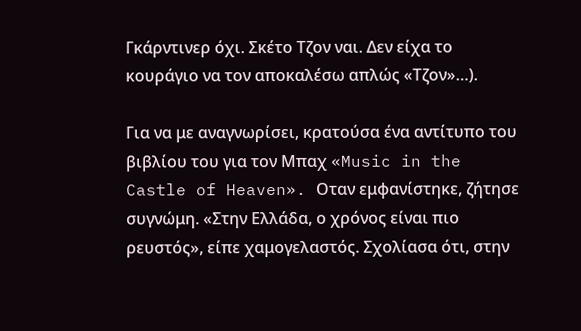Γκάρντινερ όχι. Σκέτο Τζον ναι. Δεν είχα το κουράγιο να τον αποκαλέσω απλώς «Τζον»…).

Για να με αναγνωρίσει, κρατούσα ένα αντίτυπο του βιβλίου του για τον Μπαχ «Music in the Castle of Heaven». Οταν εμφανίστηκε, ζήτησε συγνώμη. «Στην Ελλάδα, ο χρόνος είναι πιο ρευστός», είπε χαμογελαστός. Σχολίασα ότι, στην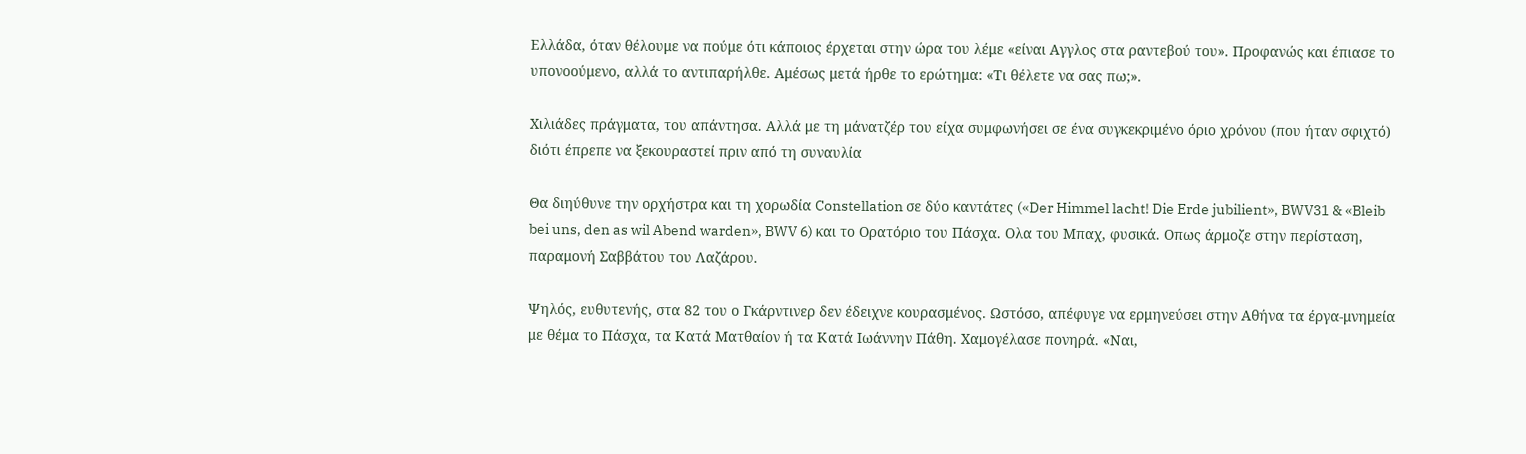Ελλάδα, όταν θέλουμε να πούμε ότι κάποιος έρχεται στην ώρα του λέμε «είναι Αγγλος στα ραντεβού του». Προφανώς και έπιασε το υπονοούμενο, αλλά το αντιπαρήλθε. Αμέσως μετά ήρθε το ερώτημα: «Τι θέλετε να σας πω;».

Χιλιάδες πράγματα, του απάντησα. Αλλά με τη μάνατζέρ του είχα συμφωνήσει σε ένα συγκεκριμένο όριο χρόνου (που ήταν σφιχτό) διότι έπρεπε να ξεκουραστεί πριν από τη συναυλία

Θα διηύθυνε την ορχήστρα και τη χορωδία Constellation σε δύο καντάτες («Der Himmel lacht! Die Erde jubilient», BWV31 & «Bleib bei uns, den as wil Abend warden», BWV 6) και το Ορατόριο του Πάσχα. Ολα του Μπαχ, φυσικά. Οπως άρμοζε στην περίσταση, παραμονή Σαββάτου του Λαζάρου.

Ψηλός, ευθυτενής, στα 82 του ο Γκάρντινερ δεν έδειχνε κουρασμένος. Ωστόσο, απέφυγε να ερμηνεύσει στην Αθήνα τα έργα-μνημεία με θέμα το Πάσχα, τα Κατά Ματθαίον ή τα Κατά Ιωάννην Πάθη. Χαμογέλασε πονηρά. «Ναι,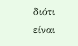διότι είναι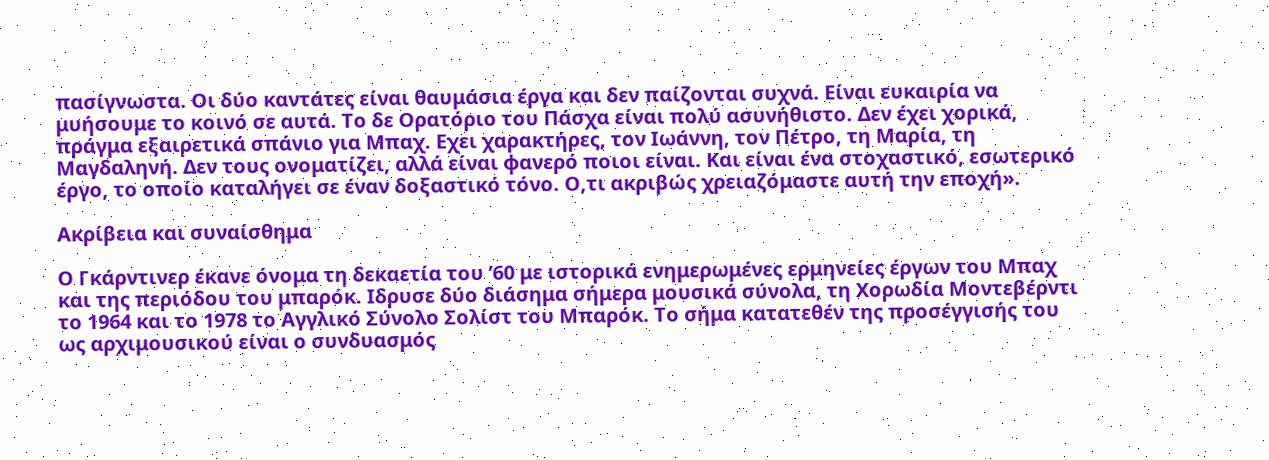πασίγνωστα. Οι δύο καντάτες είναι θαυμάσια έργα και δεν παίζονται συχνά. Είναι ευκαιρία να μυήσουμε το κοινό σε αυτά. Το δε Ορατόριο του Πάσχα είναι πολύ ασυνήθιστο. Δεν έχει χορικά, πράγμα εξαιρετικά σπάνιο για Μπαχ. Εχει χαρακτήρες, τον Ιωάννη, τον Πέτρο, τη Μαρία, τη Μαγδαληνή. Δεν τους ονοματίζει, αλλά είναι φανερό ποιοι είναι. Και είναι ένα στοχαστικό, εσωτερικό έργο, το οποίο καταλήγει σε έναν δοξαστικό τόνο. Ο,τι ακριβώς χρειαζόμαστε αυτή την εποχή».

Ακρίβεια και συναίσθημα

Ο Γκάρντινερ έκανε όνομα τη δεκαετία του ’60 με ιστορικά ενημερωμένες ερμηνείες έργων του Μπαχ και της περιόδου του μπαρόκ. Ιδρυσε δύο διάσημα σήμερα μουσικά σύνολα, τη Χορωδία Μοντεβέρντι το 1964 και το 1978 το Αγγλικό Σύνολο Σολίστ του Μπαρόκ. Το σήμα κατατεθέν της προσέγγισής του ως αρχιμουσικού είναι ο συνδυασμός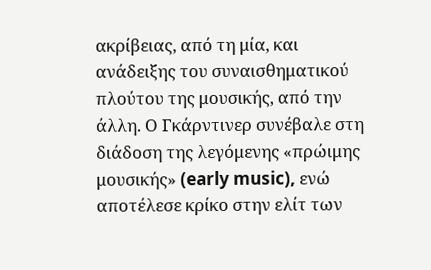ακρίβειας, από τη μία, και ανάδειξης του συναισθηματικού πλούτου της μουσικής, από την άλλη. Ο Γκάρντινερ συνέβαλε στη διάδοση της λεγόμενης «πρώιμης μουσικής» (early music), ενώ αποτέλεσε κρίκο στην ελίτ των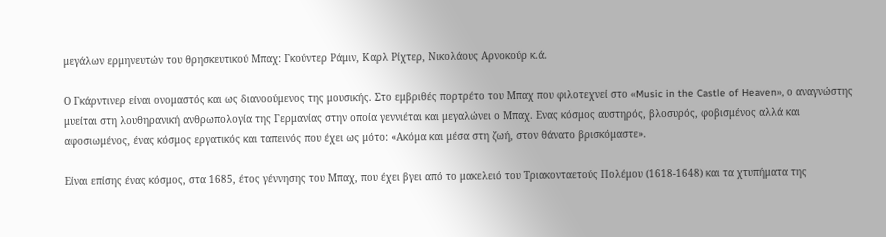μεγάλων ερμηνευτών του θρησκευτικού Μπαχ: Γκούντερ Ράμιν, Καρλ Ρίχτερ, Νικολάους Αρνοκούρ κ.ά.

Ο Γκάρντινερ είναι ονομαστός και ως διανοούμενος της μουσικής. Στο εμβριθές πορτρέτο του Μπαχ που φιλοτεχνεί στο «Music in the Castle of Heaven», ο αναγνώστης μυείται στη λουθηρανική ανθρωπολογία της Γερμανίας στην οποία γεννιέται και μεγαλώνει ο Μπαχ. Ενας κόσμος αυστηρός, βλοσυρός, φοβισμένος αλλά και αφοσιωμένος, ένας κόσμος εργατικός και ταπεινός που έχει ως μότο: «Ακόμα και μέσα στη ζωή, στον θάνατο βρισκόμαστε».

Είναι επίσης ένας κόσμος, στα 1685, έτος γέννησης του Μπαχ, που έχει βγει από το μακελειό του Τριακονταετούς Πολέμου (1618-1648) και τα χτυπήματα της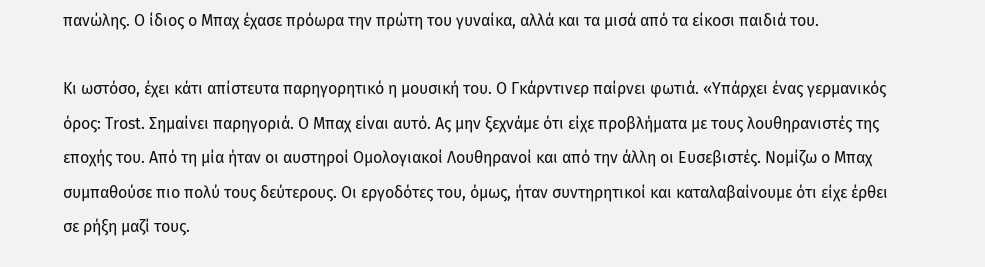πανώλης. Ο ίδιος ο Μπαχ έχασε πρόωρα την πρώτη του γυναίκα, αλλά και τα μισά από τα είκοσι παιδιά του.

Κι ωστόσο, έχει κάτι απίστευτα παρηγορητικό η μουσική του. Ο Γκάρντινερ παίρνει φωτιά. «Υπάρχει ένας γερμανικός όρος: Trost. Σημαίνει παρηγοριά. Ο Μπαχ είναι αυτό. Ας μην ξεχνάμε ότι είχε προβλήματα με τους λουθηρανιστές της εποχής του. Από τη μία ήταν οι αυστηροί Ομολογιακοί Λουθηρανοί και από την άλλη οι Ευσεβιστές. Νομίζω ο Μπαχ συμπαθούσε πιο πολύ τους δεύτερους. Οι εργοδότες του, όμως, ήταν συντηρητικοί και καταλαβαίνουμε ότι είχε έρθει σε ρήξη μαζί τους.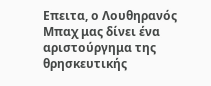Επειτα, ο Λουθηρανός Μπαχ μας δίνει ένα αριστούργημα της θρησκευτικής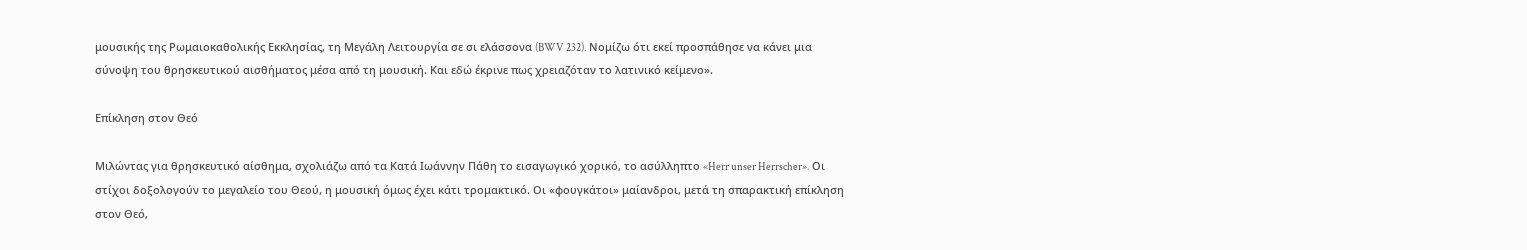μουσικής της Ρωμαιοκαθολικής Εκκλησίας, τη Μεγάλη Λειτουργία σε σι ελάσσονα (BWV 232). Νομίζω ότι εκεί προσπάθησε να κάνει μια σύνοψη του θρησκευτικού αισθήματος μέσα από τη μουσική. Και εδώ έκρινε πως χρειαζόταν το λατινικό κείμενο».

Επίκληση στον Θεό

Μιλώντας για θρησκευτικό αίσθημα, σχολιάζω από τα Κατά Ιωάννην Πάθη το εισαγωγικό χορικό, το ασύλληπτο «Herr unser Herrscher». Οι στίχοι δοξολογούν το μεγαλείο του Θεού, η μουσική όμως έχει κάτι τρομακτικό. Οι «φουγκάτοι» μαίανδροι, μετά τη σπαρακτική επίκληση στον Θεό,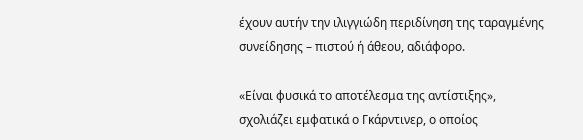έχουν αυτήν την ιλιγγιώδη περιδίνηση της ταραγμένης συνείδησης – πιστού ή άθεου, αδιάφορο.

«Είναι φυσικά το αποτέλεσμα της αντίστιξης», σχολιάζει εμφατικά ο Γκάρντινερ, ο οποίος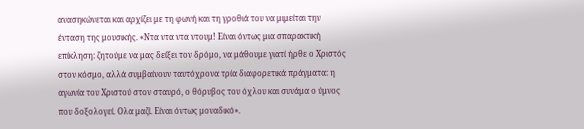ανασηκώνεται και αρχίζει με τη φωνή και τη γροθιά του να μιμείται την ένταση της μουσικής. «Ντα ντα ντα ντουμ! Είναι όντως μια σπαρακτική επίκληση: ζητούμε να μας δείξει τον δρόμο, να μάθουμε γιατί ήρθε ο Χριστός στον κόσμο, αλλά συμβαίνουν ταυτόχρονα τρία διαφορετικά πράγματα: η αγωνία του Χριστού στον σταυρό, ο θόρυβος του όχλου και συνάμα ο ύμνος που δοξολογεί. Ολα μαζί. Είναι όντως μοναδικό».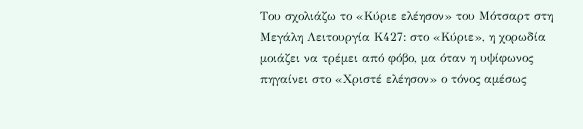Του σχολιάζω το «Κύριε ελέησον» του Μότσαρτ στη Μεγάλη Λειτουργία Κ427: στο «Κύριε», η χορωδία μοιάζει να τρέμει από φόβο, μα όταν η υψίφωνος πηγαίνει στο «Χριστέ ελέησον» ο τόνος αμέσως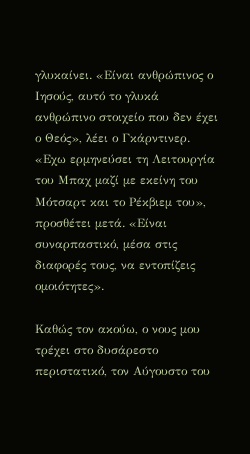γλυκαίνει. «Είναι ανθρώπινος ο Ιησούς, αυτό το γλυκά ανθρώπινο στοιχείο που δεν έχει ο Θεός», λέει ο Γκάρντινερ. «Εχω ερμηνεύσει τη Λειτουργία του Μπαχ μαζί με εκείνη του Μότσαρτ και το Ρέκβιεμ του», προσθέτει μετά. «Είναι συναρπαστικό, μέσα στις διαφορές τους, να εντοπίζεις ομοιότητες».

Καθώς τον ακούω, ο νους μου τρέχει στο δυσάρεστο περιστατικό, τον Αύγουστο του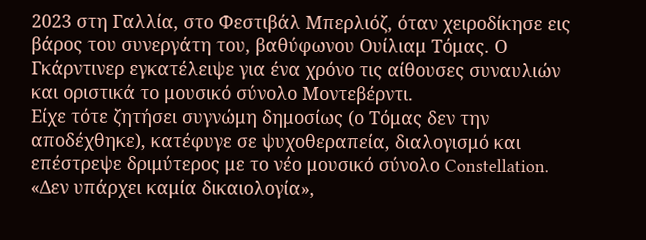2023 στη Γαλλία, στο Φεστιβάλ Μπερλιόζ, όταν χειροδίκησε εις βάρος του συνεργάτη του, βαθύφωνου Ουίλιαμ Τόμας. Ο Γκάρντινερ εγκατέλειψε για ένα χρόνο τις αίθουσες συναυλιών και οριστικά το μουσικό σύνολο Μοντεβέρντι.
Είχε τότε ζητήσει συγνώμη δημοσίως (ο Τόμας δεν την αποδέχθηκε), κατέφυγε σε ψυχοθεραπεία, διαλογισμό και επέστρεψε δριμύτερος με το νέο μουσικό σύνολο Constellation. «Δεν υπάρχει καμία δικαιολογία»,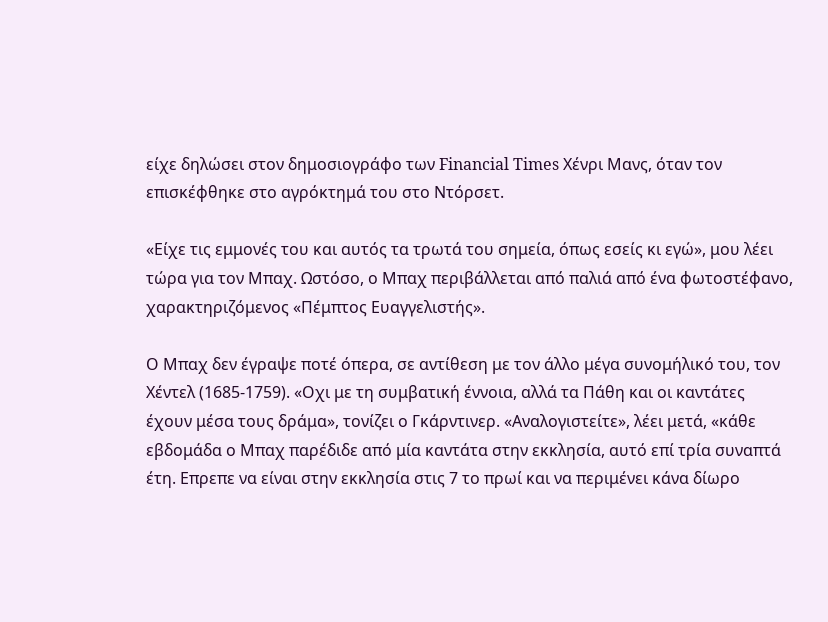είχε δηλώσει στον δημοσιογράφο των Financial Times Χένρι Μανς, όταν τον επισκέφθηκε στο αγρόκτημά του στο Ντόρσετ.

«Είχε τις εμμονές του και αυτός τα τρωτά του σημεία, όπως εσείς κι εγώ», μου λέει τώρα για τον Μπαχ. Ωστόσο, ο Μπαχ περιβάλλεται από παλιά από ένα φωτοστέφανο, χαρακτηριζόμενος «Πέμπτος Ευαγγελιστής».

Ο Μπαχ δεν έγραψε ποτέ όπερα, σε αντίθεση με τον άλλο μέγα συνομήλικό του, τον Χέντελ (1685-1759). «Οχι με τη συμβατική έννοια, αλλά τα Πάθη και οι καντάτες έχουν μέσα τους δράμα», τονίζει ο Γκάρντινερ. «Αναλογιστείτε», λέει μετά, «κάθε εβδομάδα ο Μπαχ παρέδιδε από μία καντάτα στην εκκλησία, αυτό επί τρία συναπτά έτη. Επρεπε να είναι στην εκκλησία στις 7 το πρωί και να περιμένει κάνα δίωρο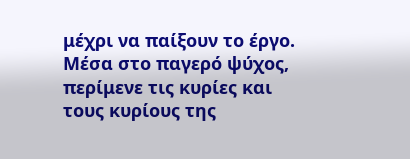μέχρι να παίξουν το έργο. Μέσα στο παγερό ψύχος, περίμενε τις κυρίες και τους κυρίους της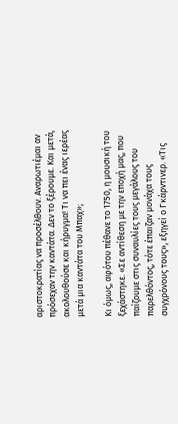αριστοκρατίας να προσέλθουν. Αναρωτιέμαι αν πρόσεχαν την καντάτα. Δεν το ξέρουμε. Και μετά, ακολουθούσε και κήρυγμα! Τι να πει ένας ιερέας μετά μια καντάτα του Μπαχ»;

Κι όμως, αφότου πέθανε το 1750, η μουσική του ξεχάστηκε. «Σε αντίθεση με την εποχή μας, που παίζουμε στις συναυλίες τους μεγάλους του παρελθόντος, τότε έπαιζαν μονάχα τους συγχρόνους τους», εξηγεί ο Γκάρντινερ. «Τις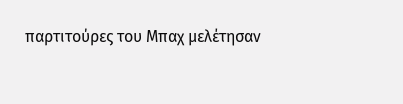παρτιτούρες του Μπαχ μελέτησαν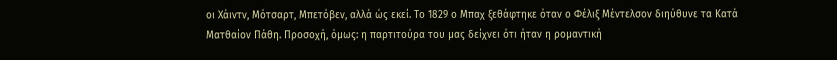οι Χάιντν, Μότσαρτ, Μπετόβεν, αλλά ώς εκεί. Το 1829 ο Μπαχ ξεθάφτηκε όταν ο Φέλιξ Μέντελσον διηύθυνε τα Κατά Ματθαίον Πάθη. Προσοχή, όμως: η παρτιτούρα του μας δείχνει ότι ήταν η ρομαντική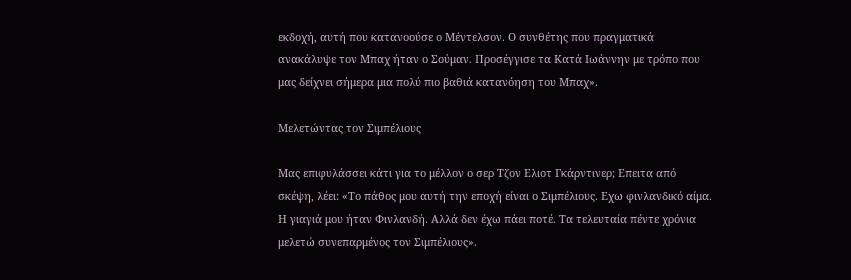εκδοχή, αυτή που κατανοούσε ο Μέντελσον. Ο συνθέτης που πραγματικά ανακάλυψε τον Μπαχ ήταν ο Σούμαν. Προσέγγισε τα Κατά Ιωάννην με τρόπο που μας δείχνει σήμερα μια πολύ πιο βαθιά κατανόηση του Μπαχ».

Μελετώντας τον Σιμπέλιους

Μας επιφυλάσσει κάτι για το μέλλον ο σερ Τζον Ελιοτ Γκάρντινερ; Επειτα από σκέψη, λέει: «Το πάθος μου αυτή την εποχή είναι ο Σιμπέλιους. Εχω φινλανδικό αίμα. Η γιαγιά μου ήταν Φινλανδή. Αλλά δεν έχω πάει ποτέ. Τα τελευταία πέντε χρόνια μελετώ συνεπαρμένος τον Σιμπέλιους».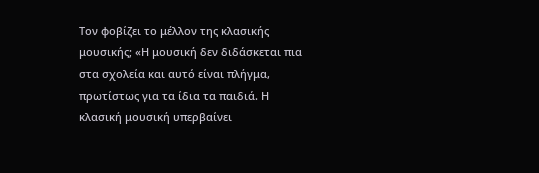Τον φοβίζει το μέλλον της κλασικής μουσικής; «Η μουσική δεν διδάσκεται πια στα σχολεία και αυτό είναι πλήγμα, πρωτίστως για τα ίδια τα παιδιά. Η κλασική μουσική υπερβαίνει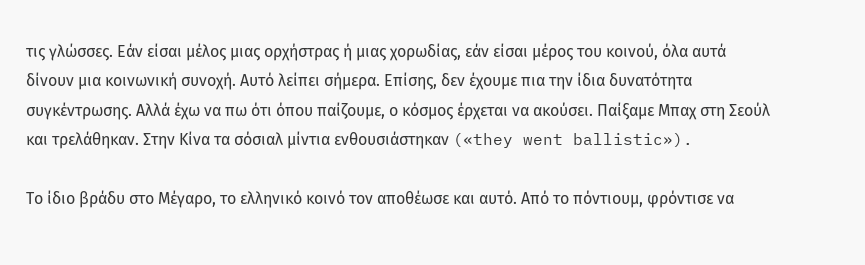τις γλώσσες. Εάν είσαι μέλος μιας ορχήστρας ή μιας χορωδίας, εάν είσαι μέρος του κοινού, όλα αυτά δίνουν μια κοινωνική συνοχή. Αυτό λείπει σήμερα. Επίσης, δεν έχουμε πια την ίδια δυνατότητα συγκέντρωσης. Αλλά έχω να πω ότι όπου παίζουμε, ο κόσμος έρχεται να ακούσει. Παίξαμε Μπαχ στη Σεούλ και τρελάθηκαν. Στην Κίνα τα σόσιαλ μίντια ενθουσιάστηκαν («they went ballistic»).

Το ίδιο βράδυ στο Μέγαρο, το ελληνικό κοινό τον αποθέωσε και αυτό. Από το πόντιουμ, φρόντισε να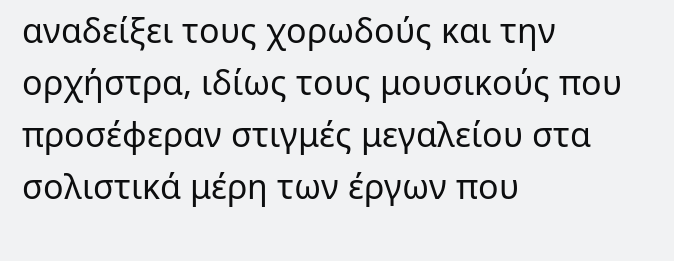αναδείξει τους χορωδούς και την ορχήστρα, ιδίως τους μουσικούς που προσέφεραν στιγμές μεγαλείου στα σολιστικά μέρη των έργων που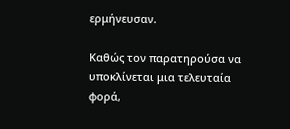ερμήνευσαν.

Καθώς τον παρατηρούσα να υποκλίνεται μια τελευταία φορά,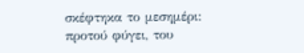σκέφτηκα το μεσημέρι: προτού φύγει, του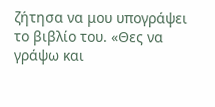ζήτησα να μου υπογράψει το βιβλίο του. «Θες να γράψω και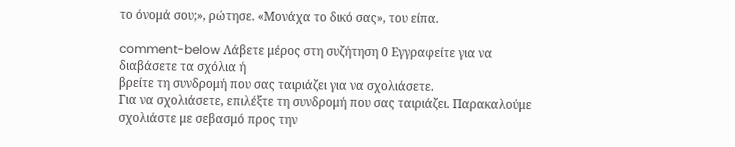το όνομά σου;», ρώτησε. «Μονάχα το δικό σας», του είπα.

comment-below Λάβετε μέρος στη συζήτηση 0 Εγγραφείτε για να διαβάσετε τα σχόλια ή
βρείτε τη συνδρομή που σας ταιριάζει για να σχολιάσετε.
Για να σχολιάσετε, επιλέξτε τη συνδρομή που σας ταιριάζει. Παρακαλούμε σχολιάστε με σεβασμό προς την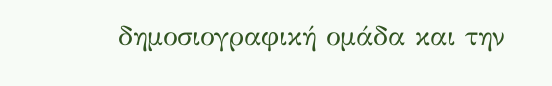δημοσιογραφική ομάδα και την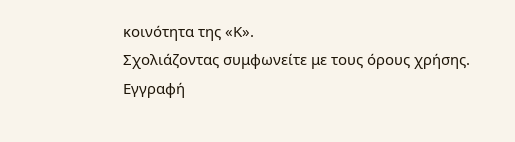κοινότητα της «Κ».
Σχολιάζοντας συμφωνείτε με τους όρους χρήσης.
Εγγραφή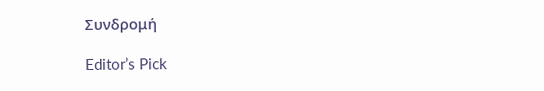Συνδρομή

Editor’s Pick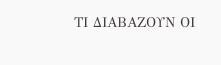ΤΙ ΔΙΑΒΑΖΟΥΝ ΟΙ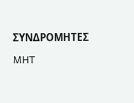ΣΥΝΔΡΟΜΗΤΕΣ

MHT